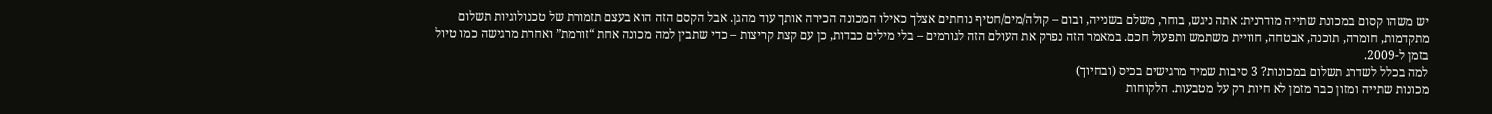יש משהו קסום במכונת שתייה מודרנית: אתה ניגש, בוחר, משלם בשנייה, ובום – קולה/מים/חטיף נוחתים אצלך כאילו המכונה הכירה אותך עוד מהגן. אבל הקסם הזה הוא בעצם תזמורת של טכנולוגיות תשלום מתקדמות, חומרה, תוכנה, אבטחה, חוויית משתמש ותפעול חכם. במאמר הזה נפרק את העולם הזה לגורמים – בלי מילים כבדות, כן עם קצת קריצות – כדי שתבין למה מכונה אחת “זורמת” ואחרת מרגישה כמו טיול בזמן ל-2009.
למה בכלל לשדרג תשלום במכונות? 3 סיבות שמיד מרגישים בכיס (ובחיוך)
מכונות שתייה ומזון כבר מזמן לא חיות רק על מטבעות. הלקוחות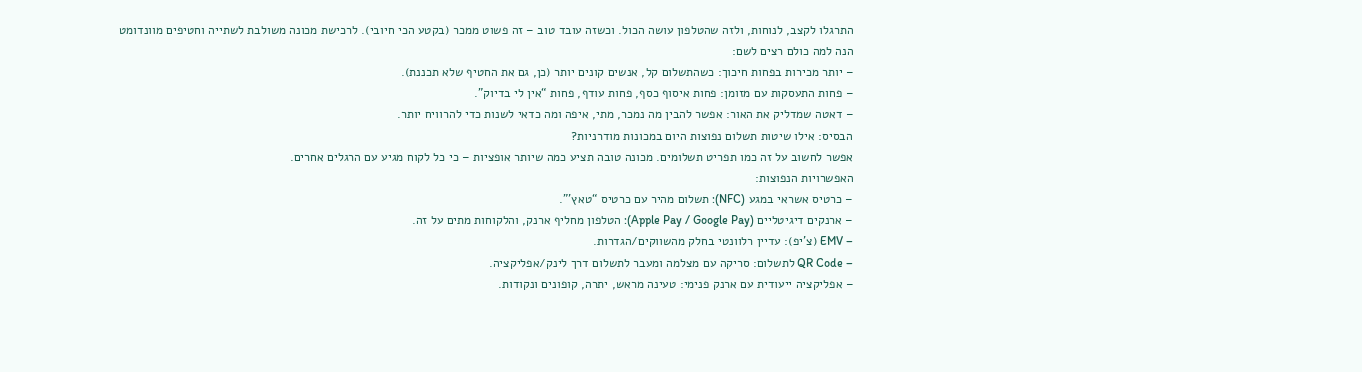התרגלו לקצב, לנוחות, ולזה שהטלפון עושה הכול. וכשזה עובד טוב – זה פשוט ממכר (בקטע הכי חיובי). לרכישת מכונה משולבת לשתייה וחטיפים מוונדומט
הנה למה כולם רצים לשם:
– יותר מכירות בפחות חיכוך: כשהתשלום קל, אנשים קונים יותר (כן, גם את החטיף שלא תכננת).
– פחות התעסקות עם מזומן: פחות איסוף כסף, פחות עודף, פחות “אין לי בדיוק”.
– דאטה שמדליק את האור: אפשר להבין מה נמכר, מתי, איפה ומה כדאי לשנות כדי להרוויח יותר.
הבסיס: אילו שיטות תשלום נפוצות היום במכונות מודרניות?
אפשר לחשוב על זה כמו תפריט תשלומים. מכונה טובה תציע כמה שיותר אופציות – כי כל לקוח מגיע עם הרגלים אחרים.
האפשרויות הנפוצות:
– כרטיס אשראי במגע (NFC): תשלום מהיר עם כרטיס “טאץ’”.
– ארנקים דיגיטליים (Apple Pay / Google Pay): הטלפון מחליף ארנק, והלקוחות מתים על זה.
– EMV (צ’יפ): עדיין רלוונטי בחלק מהשווקים/הגדרות.
– QR Code לתשלום: סריקה עם מצלמה ומעבר לתשלום דרך לינק/אפליקציה.
– אפליקציה ייעודית עם ארנק פנימי: טעינה מראש, יתרה, קופונים ונקודות.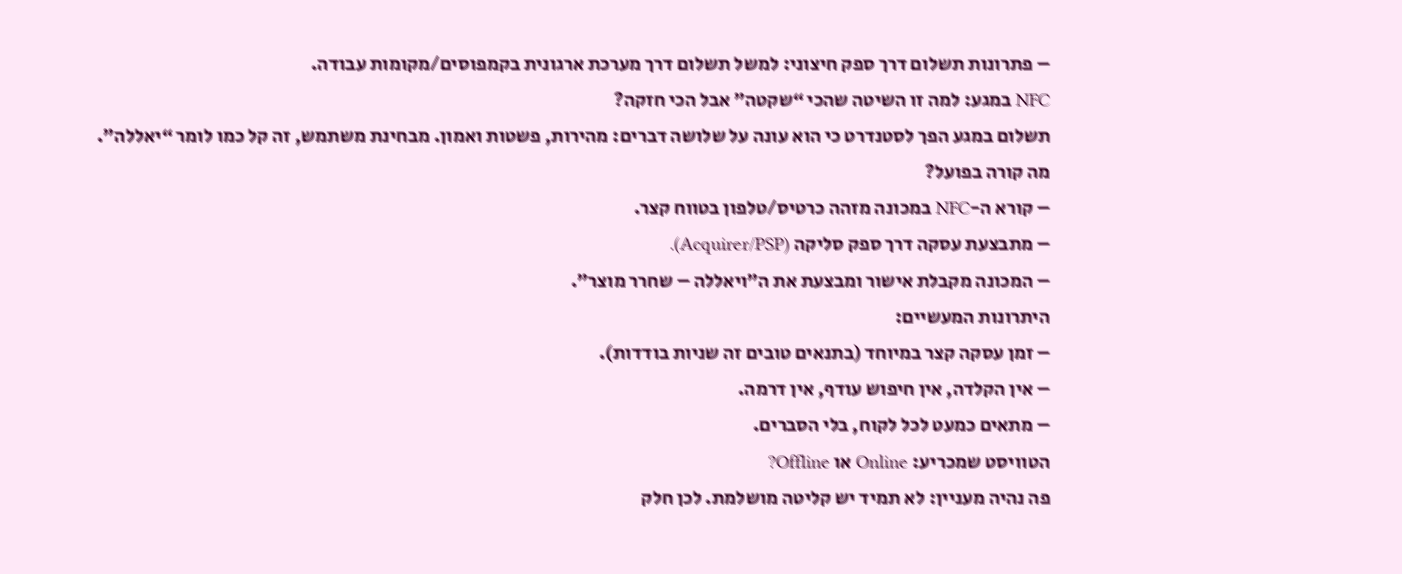– פתרונות תשלום דרך ספק חיצוני: למשל תשלום דרך מערכת ארגונית בקמפוסים/מקומות עבודה.
NFC במגע: למה זו השיטה שהכי “שקטה” אבל הכי חזקה?
תשלום במגע הפך לסטנדרט כי הוא עונה על שלושה דברים: מהירות, פשטות ואמון. מבחינת משתמש, זה קל כמו לומר “יאללה”.
מה קורה בפועל?
– קורא ה-NFC במכונה מזהה כרטיס/טלפון בטווח קצר.
– מתבצעת עסקה דרך ספק סליקה (Acquirer/PSP).
– המכונה מקבלת אישור ומבצעת את ה”ויאללה – שחרר מוצר”.
היתרונות המעשיים:
– זמן עסקה קצר במיוחד (בתנאים טובים זה שניות בודדות).
– אין הקלדה, אין חיפוש עודף, אין דרמה.
– מתאים כמעט לכל לקוח, בלי הסברים.
הטוויסט שמכריע: Online או Offline?
פה נהיה מעניין: לא תמיד יש קליטה מושלמת. לכן חלק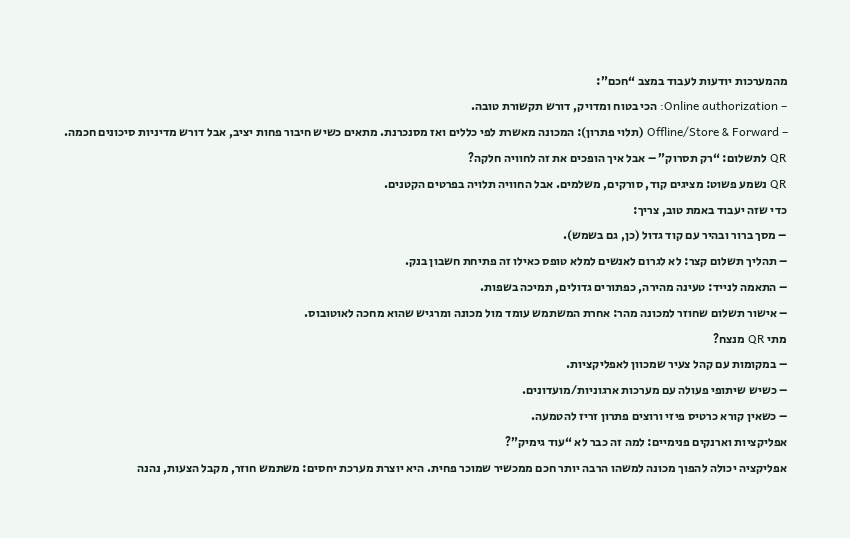מהמערכות יודעות לעבוד במצב “חכם”:
– Online authorization: הכי בטוח ומדויק, דורש תקשורת טובה.
– Offline/Store & Forward (תלוי פתרון): המכונה מאשרת לפי כללים ואז מסנכרנת. מתאים כשיש חיבור פחות יציב, אבל דורש מדיניות סיכונים חכמה.
QR לתשלום: “רק תסרוק” – אבל איך הופכים את זה לחוויה חלקה?
QR נשמע פשוט: מציגים קוד, סורקים, משלמים. אבל החוויה תלויה בפרטים הקטנים.
כדי שזה יעבוד באמת טוב, צריך:
– מסך ברור ובהיר עם קוד גדול (כן, גם בשמש).
– תהליך תשלום קצר: לא לגרום לאנשים למלא טופס כאילו זה פתיחת חשבון בנק.
– התאמה לנייד: טעינה מהירה, כפתורים גדולים, תמיכה בשפות.
– אישור תשלום שחוזר למכונה מהר: אחרת המשתמש עומד מול מכונה ומרגיש שהוא מחכה לאוטובוס.
מתי QR מנצח?
– במקומות עם קהל צעיר שמכוון לאפליקציות.
– כשיש שיתופי פעולה עם מערכות ארגוניות/מועדונים.
– כשאין קורא כרטיס פיזי ורוצים פתרון זריז להטמעה.
אפליקציות וארנקים פנימיים: למה זה כבר לא “עוד גימיק”?
אפליקציה יכולה להפוך מכונה למשהו הרבה יותר חכם ממכשיר שמוכר פחית. היא יוצרת מערכת יחסים: משתמש חוזר, מקבל הצעות, נהנה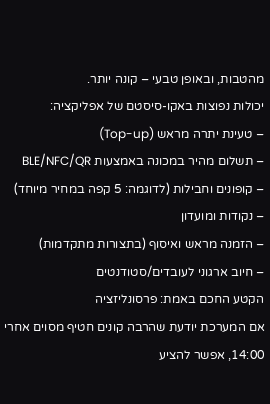מהטבות, ובאופן טבעי – קונה יותר.
יכולות נפוצות באקו-סיסטם של אפליקציה:
– טעינת יתרה מראש (Top-up)
– תשלום מהיר במכונה באמצעות BLE/NFC/QR
– קופונים וחבילות (לדוגמה: 5 קפה במחיר מיוחד)
– נקודות ומועדון
– הזמנה מראש ואיסוף (בתצורות מתקדמות)
– חיוב ארגוני לעובדים/סטודנטים
הקטע החכם באמת: פרסונליזציה
אם המערכת יודעת שהרבה קונים חטיף מסוים אחרי 14:00, אפשר להציע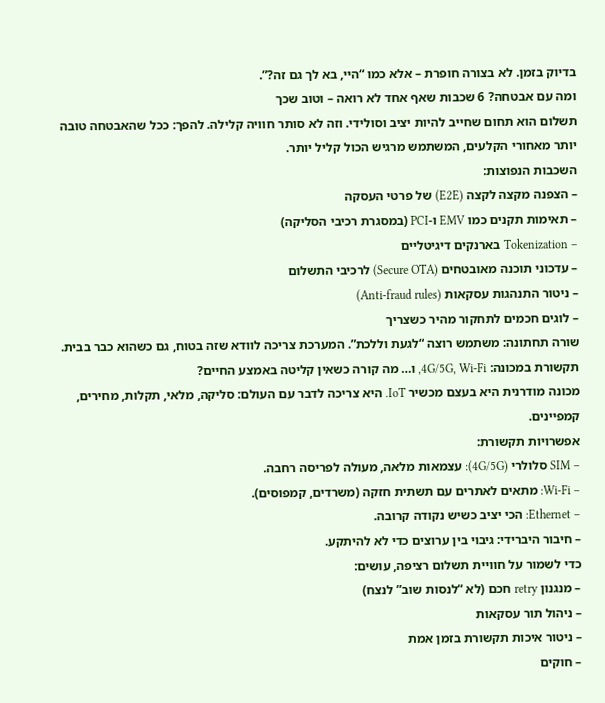בדיוק בזמן. לא בצורה חופרת – אלא כמו “היי, בא לך גם זה?”.
ומה עם אבטחה? 6 שכבות שאף אחד לא רואה – וטוב שכך
תשלום הוא תחום שחייב להיות יציב וסולידי. וזה לא סותר חוויה קלילה. להפך: ככל שהאבטחה טובה יותר מאחורי הקלעים, המשתמש מרגיש הכול קליל יותר.
השכבות הנפוצות:
– הצפנה מקצה לקצה (E2E) של פרטי העסקה
– תאימות תקנים כמו EMV ו-PCI (במסגרת רכיבי הסליקה)
– Tokenization בארנקים דיגיטליים
– עדכוני תוכנה מאובטחים (Secure OTA) לרכיבי התשלום
– ניטור התנהגות עסקאות (Anti-fraud rules)
– לוגים חכמים לתחקור מהיר כשצריך
שורה תחתונה: משתמש רוצה “לגעת וללכת”. המערכת צריכה לוודא שזה בטוח, גם כשהוא כבר בבית.
תקשורת במכונה: 4G/5G, Wi‑Fi, ו… מה קורה כשאין קליטה באמצע החיים?
מכונה מודרנית היא בעצם מכשיר IoT. היא צריכה לדבר עם העולם: סליקה, מלאי, תקלות, מחירים, קמפיינים.
אפשרויות תקשורת:
– SIM סלולרי (4G/5G): עצמאות מלאה, מעולה לפריסה רחבה.
– Wi‑Fi: מתאים לאתרים עם תשתית חזקה (משרדים, קמפוסים).
– Ethernet: הכי יציב כשיש נקודה קרובה.
– חיבור היברידי: גיבוי בין ערוצים כדי לא להיתקע.
כדי לשמור על חוויית תשלום רציפה, עושים:
– מנגנון retry חכם (לא “לנסות שוב” לנצח)
– ניהול תור עסקאות
– ניטור איכות תקשורת בזמן אמת
– חוקים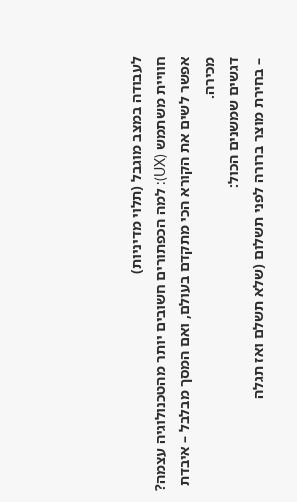לעבודה במצב מוגבל (תלוי מדיניות)
חוויית משתמש (UX): למה הכפתורים חשובים יותר מהטכנולוגיה עצמה?
אפשר לשים את הקורא הכי מתקדם בעולם, ואם המסך מבלבל – איבדת מכירה.
דגשים שמשנים הכול:
– בחירת מוצר ברורה לפני תשלום (שלא תשלם ואז תגלה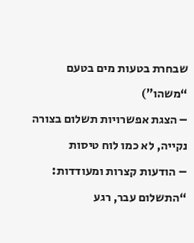שבחרת בטעות מים בטעם “משהו”)
– הצגת אפשרויות תשלום בצורה נקייה, לא כמו לוח טיסות
– הודעות קצרות ומעודדות: “התשלום עבר, רגע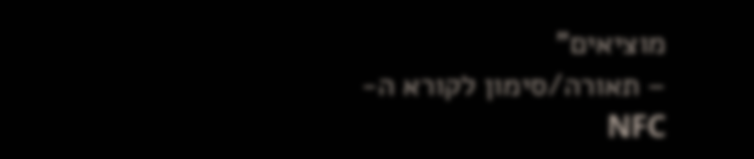מוציאים”
– תאורה/סימון לקורא ה-NFC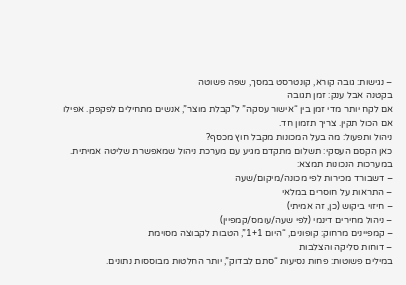– נגישות: גובה קורא, קונטרסט במסך, שפה פשוטה
בקטנה אבל ענק: זמן תגובה
אם לקח יותר מדי זמן בין “אישור עסקה” ל”קבלת מוצר”, אנשים מתחילים לפקפק. אפילו אם הכול תקין. צריך תזמון חד.
ניהול ותפעול: מה בעל המכונות מקבל חוץ מכסף?
כאן הקסם העסקי: תשלום מתקדם מגיע עם מערכת ניהול שמאפשרת שליטה אמיתית.
במערכות הנכונות תמצא:
– דשבורד מכירות לפי מכונה/מיקום/שעה
– התראות על חוסרים במלאי
– חיזוי ביקוש (כן, זה אמיתי)
– ניהול מחירים דינמי (לפי שעה/עומס/קמפיין)
– קמפיינים מרחוק: קופונים, “היום 1+1”, הטבות לקבוצה מסוימת
– דוחות סליקה והצלבות
במילים פשוטות: פחות נסיעות “סתם לבדוק”, יותר החלטות מבוססות נתונים.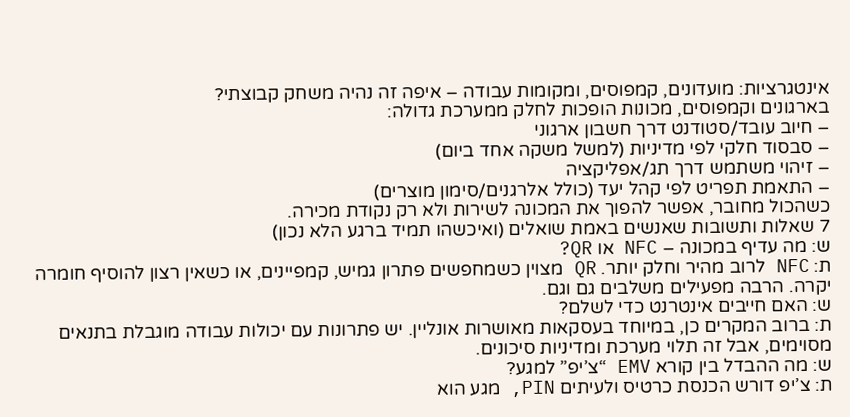אינטגרציות: מועדונים, קמפוסים, ומקומות עבודה – איפה זה נהיה משחק קבוצתי?
בארגונים וקמפוסים, מכונות הופכות לחלק ממערכת גדולה:
– חיוב עובד/סטודנט דרך חשבון ארגוני
– סבסוד חלקי לפי מדיניות (למשל משקה אחד ביום)
– זיהוי משתמש דרך תג/אפליקציה
– התאמת תפריט לפי קהל יעד (כולל אלרגנים/סימון מוצרים)
כשהכול מחובר, אפשר להפוך את המכונה לשירות ולא רק נקודת מכירה.
7 שאלות ותשובות שאנשים באמת שואלים (ואיכשהו תמיד ברגע הלא נכון)
ש: מה עדיף במכונה – NFC או QR?
ת: NFC לרוב מהיר וחלק יותר. QR מצוין כשמחפשים פתרון גמיש, קמפיינים, או כשאין רצון להוסיף חומרה יקרה. הרבה מפעילים משלבים גם וגם.
ש: האם חייבים אינטרנט כדי לשלם?
ת: ברוב המקרים כן, במיוחד בעסקאות מאושרות אונליין. יש פתרונות עם יכולות עבודה מוגבלת בתנאים מסוימים, אבל זה תלוי מערכת ומדיניות סיכונים.
ש: מה ההבדל בין קורא EMV “צ’יפ” למגע?
ת: צ’יפ דורש הכנסת כרטיס ולעיתים PIN, מגע הוא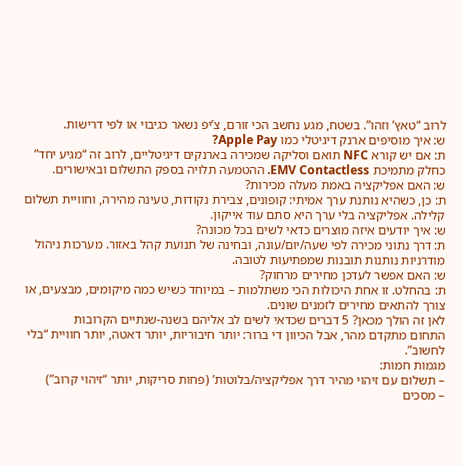לרוב “טאץ’ וזהו”. בשטח, מגע נחשב הכי זורם, צ’יפ נשאר כגיבוי או לפי דרישות.
ש: איך מוסיפים ארנק דיגיטלי כמו Apple Pay?
ת: אם יש קורא NFC תואם וסליקה שמכירה בארנקים דיגיטליים, לרוב זה “מגיע יחד” כחלק מתמיכת EMV Contactless. ההטמעה תלויה בספק התשלום ובאישורים.
ש: האם אפליקציה באמת מעלה מכירות?
ת: כן, כשהיא נותנת ערך אמיתי: קופונים, צבירת נקודות, טעינה מהירה, וחוויית תשלום קלילה. אפליקציה בלי ערך היא סתם עוד אייקון.
ש: איך יודעים איזה מוצרים כדאי לשים בכל מכונה?
ת: דרך נתוני מכירה לפי שעה/יום/עונה, ובחינה של תנועת קהל באזור. מערכות ניהול מודרניות נותנות תובנות שמפתיעות לטובה.
ש: האם אפשר לעדכן מחירים מרחוק?
ת: בהחלט. זו אחת היכולות הכי משתלמות – במיוחד כשיש כמה מיקומים, מבצעים, או צורך להתאים מחירים לזמנים שונים.
לאן זה הולך מכאן? 5 דברים שכדאי לשים לב אליהם בשנה-שנתיים הקרובות
התחום מתקדם מהר, אבל הכיוון די ברור: יותר חיבוריות, יותר דאטה, יותר חוויית “בלי לחשוב”.
מגמות חמות:
– תשלום עם זיהוי מהיר דרך אפליקציה/בלוטות’ (פחות סריקות, יותר “זיהוי קרוב”)
– מסכים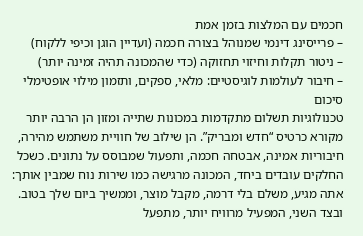חכמים עם המלצות בזמן אמת
– פרייסינג דינמי שמנוהל בצורה חכמה (ועדיין הוגן וכיפי ללקוח)
– ניטור תקלות וחיזוי תחזוקה (כדי שהמכונה תהיה זמינה יותר)
– חיבור לעולמות לוגיסטיים: מלאי, ספקים, ותזמון מילוי אופטימלי
סיכום
טכנולוגיות תשלום מתקדמות במכונות שתייה ומזון הן הרבה יותר מקורא כרטיס “חדש ומבריק”. הן שילוב של חוויית משתמש מהירה, חיבוריות אמינה, אבטחה חכמה, ותפעול שמבוסס על נתונים. כשכל החלקים עובדים ביחד, המכונה מרגישה כמו שירות נוח שמבין אותך: אתה מגיע, משלם בלי דרמה, מקבל מוצר, וממשיך ביום שלך בטוב. ובצד השני, המפעיל מרוויח יותר, מתפעל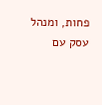פחות, ומנהל עסק עם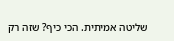שליטה אמיתית. הכי כיף? שזה רק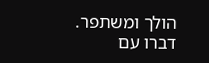הולך ומשתפר. דברו עם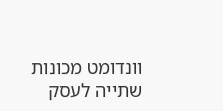וונדומט מכונות שתייה לעסק